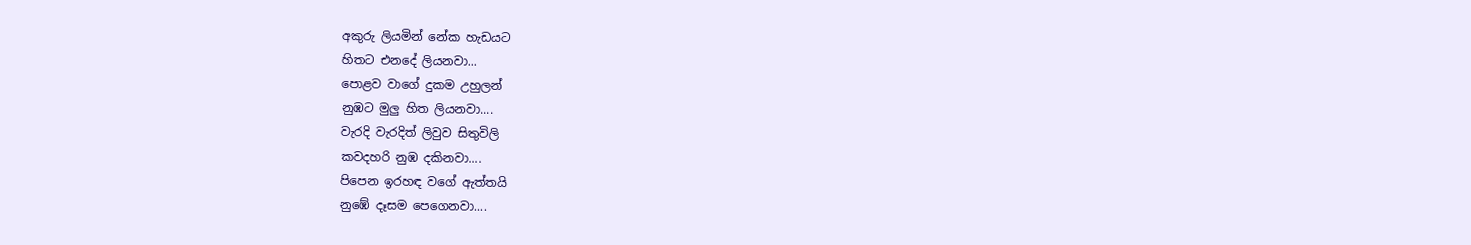අකුරු ලියමින් නේක හැඩයට
හිතට එනදේ ලියනවා...
පොළව වාගේ දුකම උහුලන්
නුඹට මුලු හිත ලියනවා....
වැරදි වැරදිත් ලිවුව සිතුවිලි
කවදහරි නුඹ දකිනවා....
පිපෙන ඉරහඳ වගේ ඇත්තයි
නුඹේ දෑසම පෙගෙනවා....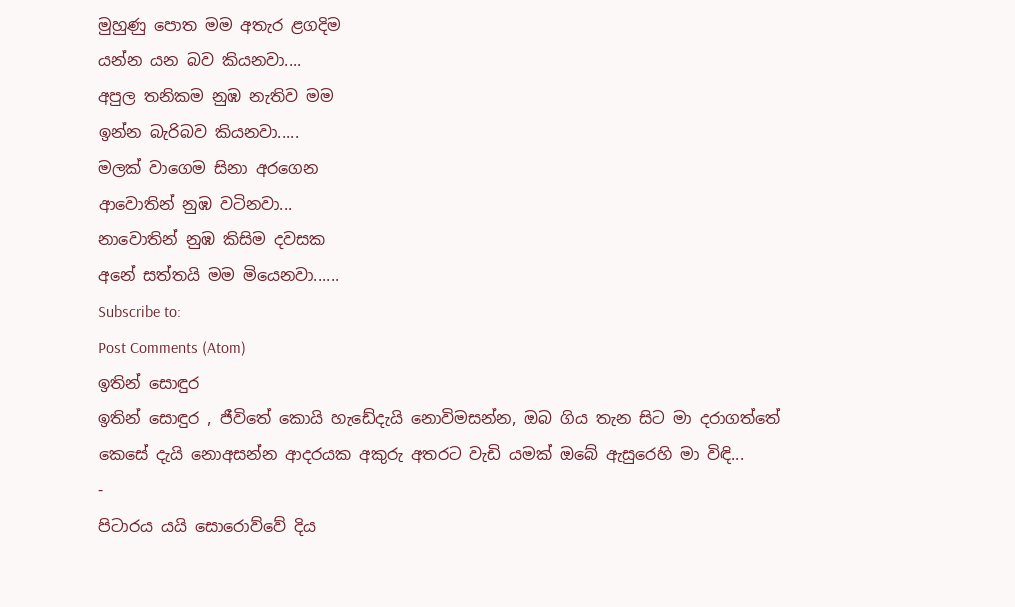මුහුණු පොත මම අතැර ළගදිම
යන්න යන බව කියනවා....
අපුල තනිකම නුඹ නැතිව මම
ඉන්න බැරිබව කියනවා.....
මලක් වාගෙම සිනා අරගෙන
ආවොතින් නුඹ වටිනවා...
නාවොතින් නුඹ කිසිම දවසක
අනේ සත්තයි මම මියෙනවා......
Subscribe to:
Post Comments (Atom)
ඉතින් සොඳුර
ඉතින් සොඳුර , ජීවිතේ කොයි හැඩේදැයි නොවිමසන්න, ඔබ ගිය තැන සිට මා දරාගත්තේ කෙසේ දැයි නොඅසන්න ආදරයක අකුරු අතරට වැඩි යමක් ඔබේ ඇසුරෙහි මා විඳි...
-
පිටාරය යයි සොරොව්වේ දිය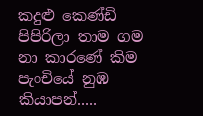කදුළු කෙණ්ඩි පිපිරිලා තාම ගම නා කාරණේ කිම පැංචියේ නුඹ කියාපන්.....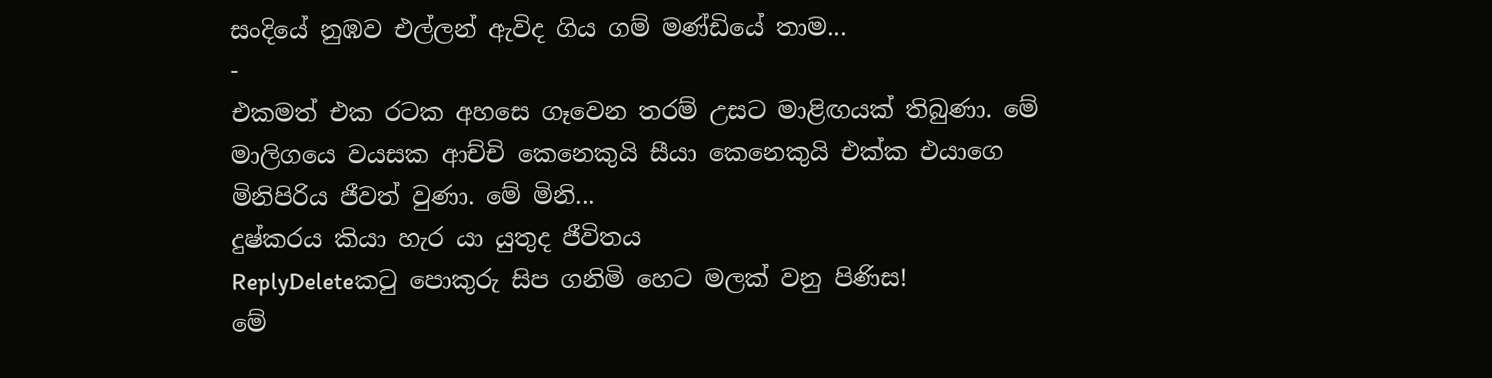සංදියේ නුඹව එල්ලන් ඇවිද ගිය ගම් මණ්ඩියේ තාම...
-
එකමත් එක රටක අහසෙ ගෑවෙන තරම් උසට මාළිඟයක් තිබුණා. මේ මාලිගයෙ වයසක ආච්චි කෙනෙකුයි සීයා කෙනෙකුයි එක්ක එයාගෙ මිනිපිරිය ජීවත් වුණා. මේ මිනි...
දුෂ්කරය කියා හැර යා යුතුද ජීවිතය
ReplyDeleteකටු පොකුරු සිප ගනිමි හෙට මලක් වනු පිණිස!
මේ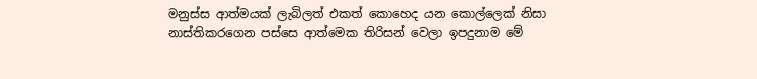මනුස්ස ආත්මයක් ලැබිලත් එකත් කොහෙද යන කොල්ලෙක් නිසා නාස්තිකරගෙන පස්සෙ ආත්මෙක තිරිසන් වෙලා ඉපදුනාම මේ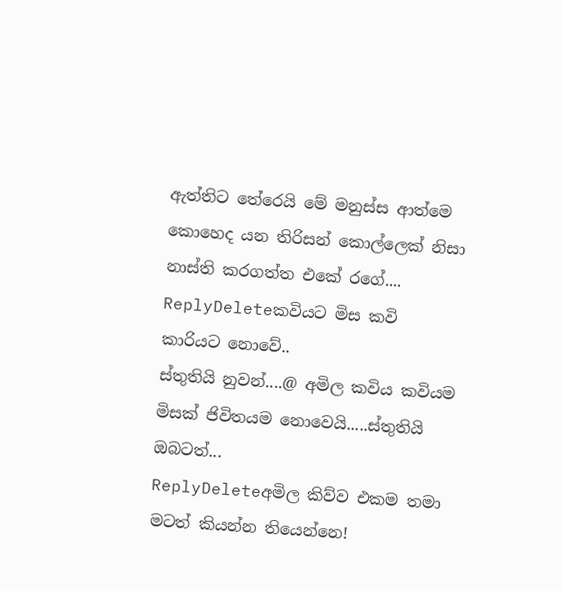ඇත්තිට තේරෙයි මේ මනුස්ස ආත්මෙ කොහෙද යන තිරිසන් කොල්ලෙක් නිසා නාස්ති කරගත්ත එකේ රගේ....
ReplyDeleteකවියට මිස කවි කාරියට නොවේ..
ස්තුතියි නුවන්....@ අමිල කවිය කවියම මිසක් ජිවිතයම නොවෙයි.....ස්තුතියි ඔබටත්...
ReplyDeleteඅමිල කිව්ව එකම තමා මටත් කියන්න තියෙන්නෙ!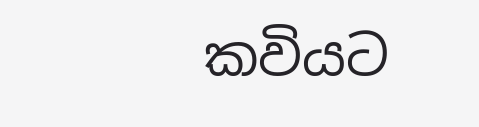කවියට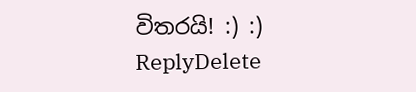විතරයි! :) :)
ReplyDelete